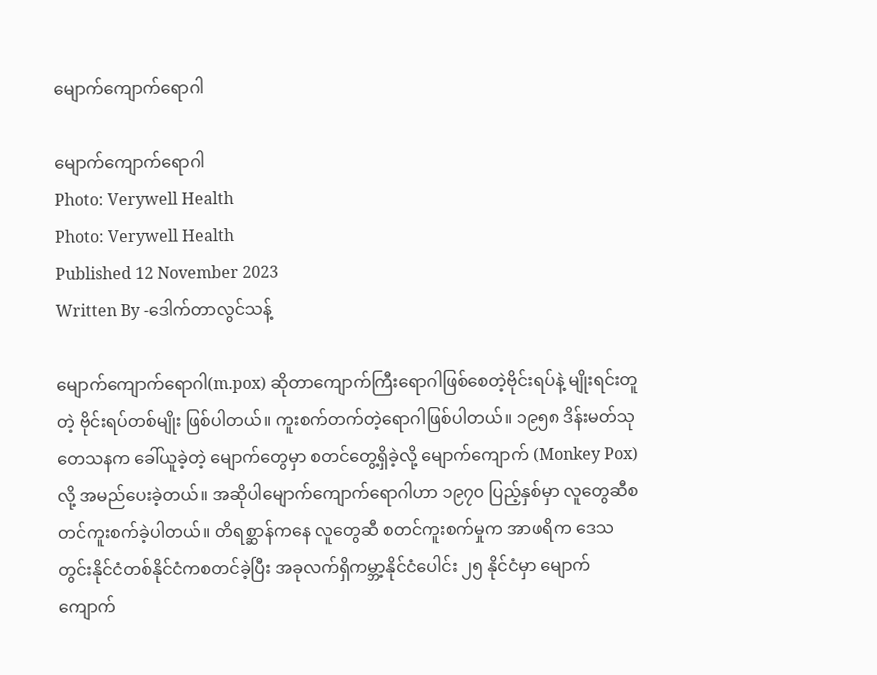မျောက်ကျောက်ရောဂါ

မျောက်ကျောက်ရောဂါ
Photo: Verywell Health
Photo: Verywell Health
Published 12 November 2023
Written By -ဒေါက်တာလွင်သန့်

မျောက်ကျောက်ရောဂါ(m.pox) ဆိုတာကျောက်ကြီးရောဂါဖြစ်စေတဲ့ဗိုင်းရပ်နဲ့ မျိုးရင်းတူတဲ့ ဗိုင်းရပ်တစ်မျိုး ဖြစ်ပါတယ်။ ကူးစက်တက်တဲ့ရောဂါဖြစ်ပါတယ်။ ၁၉၅၈ ဒိန်းမတ်သုတေသနက ခေါ်ယူခဲ့တဲ့ မျောက်တွေမှာ စတင်တွေ့ရှိခဲ့လို့ မျောက်ကျောက် (Monkey Pox) လို့ အမည်ပေးခဲ့တယ်။ အဆိုပါမျောက်ကျောက်ရောဂါဟာ ၁၉၇၀ ပြည့်နှစ်မှာ လူတွေဆီစတင်ကူးစက်ခဲ့ပါတယ်။ တိရစ္ဆာန်ကနေ လူတွေဆီ စတင်ကူးစက်မှုက အာဖရိက ဒေသတွင်းနိုင်ငံတစ်နိုင်ငံကစတင်ခဲ့ပြီး အခုလက်ရှိကမ္ဘာ့နိုင်ငံပေါင်း ၂၅ နိုင်ငံမှာ မျောက်ကျောက်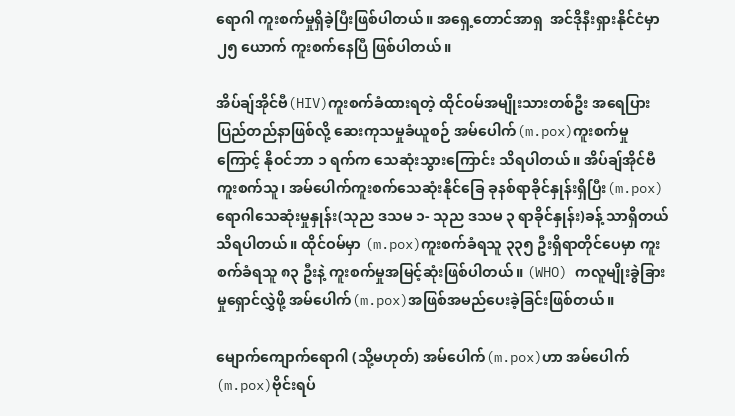ရောဂါ ကူးစက်မှုရှိခဲ့ပြီးဖြစ်ပါတယ်။ အရှေ့တောင်အာရှ  အင်ဒိုနီးရှားနိုင်ငံမှာ ၂၅ ယောက် ကူးစက်နေပြီ ဖြစ်ပါတယ်။

အိပ်ချ်အိုင်ဗီ(HIV)ကူးစက်ခံထားရတဲ့ ထိုင်ဝမ်အမျိုးသားတစ်ဦး အရေပြားပြည်တည်နာဖြစ်လို့ ဆေးကုသမှုခံယူစဉ် အမ်ပေါက်(m.pox)ကူးစက်မှုကြောင့် နိုဝင်ဘာ ၁ ရက်က သေဆုံးသွားကြောင်း သိရပါတယ်။ အိပ်ချ်အိုင်ဗီကူးစက်သူ၊ အမ်ပေါက်ကူးစက်သေဆုံးနိုင်ခြေ ခုနစ်ရာခိုင်နှုန်းရှိပြီး(m.pox) ရောဂါသေဆုံးမှုနှုန်း(သုည ဒသမ ၁- သုည ဒသမ ၃ ရာခိုင်နှုန်း)ခန့် သာရှိတယ်သိရပါတယ်။ ထိုင်ဝမ်မှာ (m.pox)ကူးစက်ခံရသူ ၃၃၅ ဦးရှိရာတိုင်ပေမှာ ကူးစက်ခံရသူ ၈၃ ဦးနဲ့ ကူးစက်မှုအမြင့်ဆုံးဖြစ်ပါတယ်။ (WHO) ကလူမျိုးခွဲခြားမှုရှောင်လွှဲဖို့ အမ်ပေါက်(m.pox)အဖြစ်အမည်ပေးခဲ့ခြင်းဖြစ်တယ်။

မျောက်ကျောက်ရောဂါ (သို့မဟုတ်) အမ်ပေါက်(m.pox)ဟာ အမ်ပေါက်(m.pox)ဗိုင်းရပ်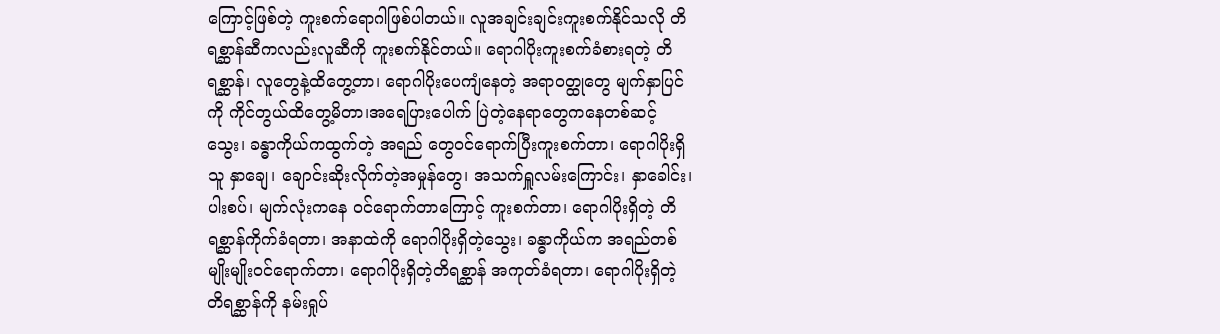ကြောင့်ဖြစ်တဲ့ ကူးစက်ရောဂါဖြစ်ပါတယ်။ လူအချင်းချင်းကူးစက်နိုင်သလို တိရစ္ဆာန်ဆီကလည်းလူဆီကို ကူးစက်နိုင်တယ်။ ရောဂါပိုးကူးစက်ခံစားရတဲ့ တိရစ္ဆာန်၊ လူတွေနဲ့ထိတွေ့တာ၊ ရောဂါပိုးပေကျံနေတဲ့ အရာဝတ္ထုတွေ မျက်နှာပြင်ကို ကိုင်တွယ်ထိတွေ့မိတာ၊အရေပြားပေါက် ပြဲတဲ့နေရာတွေကနေတစ်ဆင့် သွေး၊ ခန္ဓာကိုယ်ကထွက်တဲ့ အရည် တွေဝင်ရောက်ပြီးကူးစက်တာ၊ ရောဂါပိုးရှိသူ နှာချေ၊ ချောင်းဆိုးလိုက်တဲ့အမှုန်တွေ၊ အသက်ရှူလမ်းကြောင်း၊ နှာခေါင်း၊ ပါးစပ်၊ မျက်လုံးကနေ ဝင်ရောက်တာကြောင့် ကူးစက်တာ၊ ရောဂါပိုးရှိတဲ့ တိရစ္ဆာန်ကိုက်ခံရတာ၊ အနာထဲကို ရောဂါပိုးရှိတဲ့သွေး၊ ခန္ဓာကိုယ်က အရည်တစ်မျိုးမျိုးဝင်ရောက်တာ၊ ရောဂါပိုးရှိတဲ့တိရစ္ဆာန် အကုတ်ခံရတာ၊ ရောဂါပိုးရှိတဲ့ တိရစ္ဆာန်ကို နမ်းရှုပ်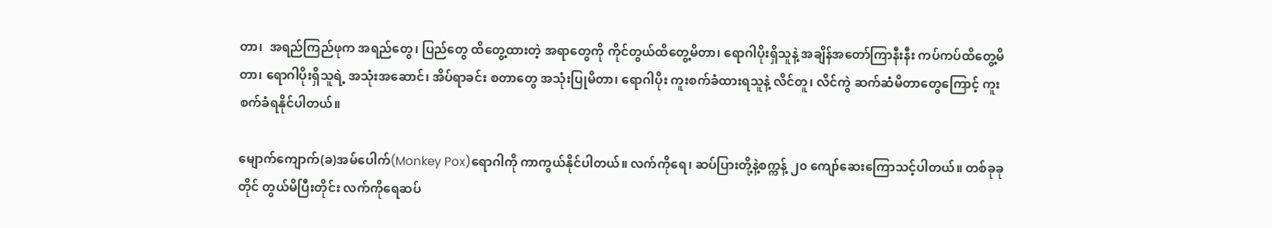တာ၊  အရည်ကြည်ဖုက အရည်တွေ၊ ပြည်တွေ ထိတွေ့ထားတဲ့ အရာတွေကို ကိုင်တွယ်ထိတွေ့မိတာ၊ ရောဂါပိုးရှိသူနဲ့ အချိန်အတော်ကြာနီးနီး ကပ်ကပ်ထိတွေ့မိတာ၊ ရောဂါပိုးရှိသူရဲ့ အသုံးအဆောင်၊ အိပ်ရာခင်း စတာတွေ အသုံးပြုမိတာ၊ ရောဂါပိုး ကူးစက်ခံထားရသူနဲ့ လိင်တူ၊ လိင်ကွဲ ဆက်ဆံမိတာတွေကြောင့် ကူးစက်ခံရနိုင်ပါတယ်။

မျောက်ကျောက်(ခ)အမ်ပေါက်(Monkey Pox)ရောဂါကို ကာကွယ်နိုင်ပါတယ်။ လက်ကိုရေ၊ ဆပ်ပြားတို့နဲ့စက္ကန့် ၂၀ ကျော်ဆေးကြောသင့်ပါတယ်။ တစ်ခုခုတိုင် တွယ်မိပြီးတိုင်း လက်ကိုရေဆပ်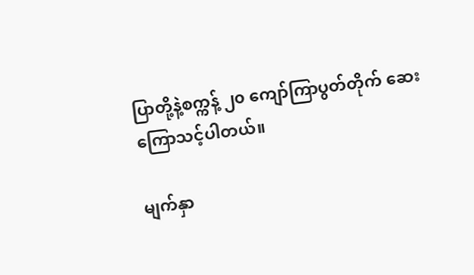ပြာတို့နဲ့စက္ကန့် ၂၀ ကျော်ကြာပွတ်တိုက် ဆေးကြောသင့်ပါတယ်။

မျက်နှာ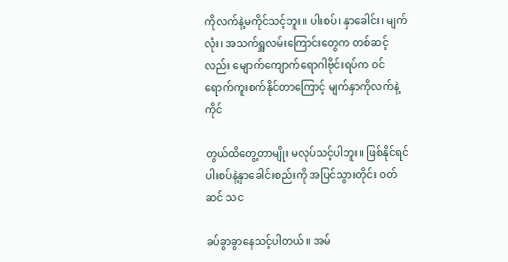ကိုလက်နဲ့မကိုင်သင့်ဘူး။ ပါးစပ်၊ နှာခေါင်း၊ မျက်လုံး၊ အသက်ရှူလမ်းကြောင်းတွေက တစ်ဆင့်လည်း မျောက်ကျောက်ရောဂါဗိုင်းရပ်က ဝင်ရောက်ကူးစက်နိုင်တာကြောင့် မျက်နှာကိုလက်နဲ့ကိုင်

တွယ်ထိတွေ့တာမျိုး မလုပ်သင့်ပါဘူး။ ဖြစ်နိုင်ရင် ပါးစပ်နဲ့နှာခေါင်းစည်းကို အပြင်သွားတိုင်း ဝတ်ဆင် သင

ခပ်ခွာခွာနေသင့်ပါတယ်။ အမ်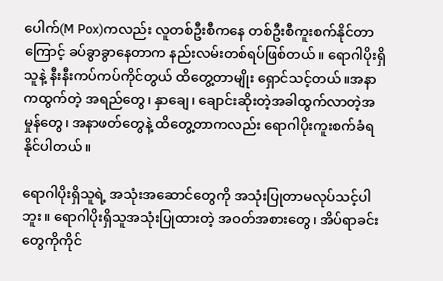ပေါက်(M Pox)ကလည်း လူတစ်ဦးစီကနေ တစ်ဦးစီကူးစက်နိုင်တာကြောင့် ခပ်ခွာခွာနေတာက နည်းလမ်းတစ်ရပ်ဖြစ်တယ်။ ရောဂါပိုးရှိသူနဲ့ နီးနီးကပ်ကပ်ကိုင်တွယ် ထိတွေ့တာမျိုး ရှောင်သင့်တယ်။အနာကထွက်တဲ့ အရည်တွေ၊ နှာချေ၊ ချောင်းဆိုးတဲ့အခါထွက်လာတဲ့အမှုန်တွေ၊ အနာဖတ်တွေနဲ့ ထိတွေ့တာကလည်း ရောဂါပိုးကူးစက်ခံရနိုင်ပါတယ်။

ရောဂါပိုးရှိသူရဲ့ အသုံးအဆောင်တွေကို အသုံးပြုတာမလုပ်သင့်ပါဘူး။ ရောဂါပိုးရှိသူအသုံးပြုထားတဲ့ အဝတ်အစားတွေ၊ အိပ်ရာခင်းတွေကိုကိုင်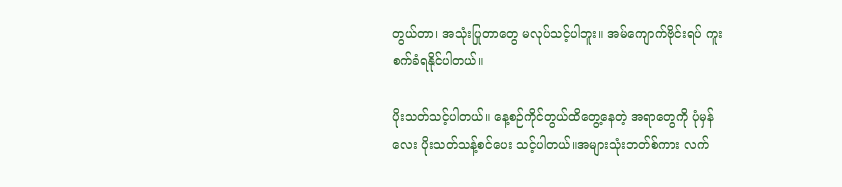တွယ်တာ၊ အသုံးပြုတာတွေ မလုပ်သင့်ပါဘူး။ အမ်ကျောက်ဗိုင်းရပ် ကူးစက်ခံရနိုင်ပါတယ်။

ပိုးသတ်သင့်ပါတယ်။ နေ့စဉ်ကိုင်တွယ်ထိတွေ့နေတဲ့ အရာတွေကို ပုံမှန်လေး ပိုးသတ်သန့်စင်ပေး သင့်ပါတယ်။အများသုံးဘတ်စ်ကား လက်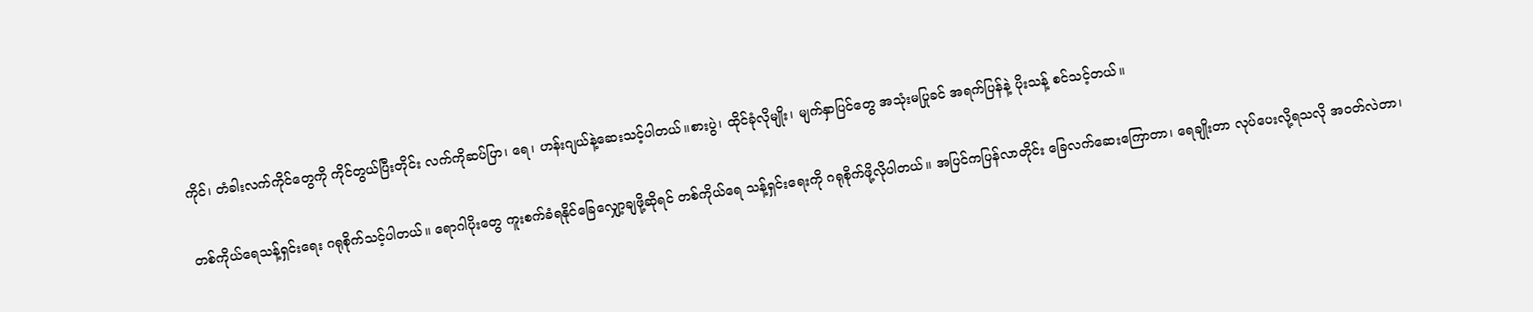ကိုင်၊ တံခါးလက်ကိုင်တွေကို ကိုင်တွယ်ပြီးတိုင်း လက်ကိုဆပ်ပြာ၊ ရေ၊ ဟန်းဂျယ်နဲ့ဆေးသင့်ပါတယ်။စားပွဲ၊ ထိုင်ခုံလိုမျိုး၊ မျက်နှာပြင်တွေ အသုံးမပြုခင် အရက်ပြန်နဲ့ ပိုးသန့် စင်သင့်တယ်။

တစ်ကိုယ်ရေသန့်ရှင်းရေး ဂရုစိုက်သင့်ပါတယ်။ ရောဂါပိုးတွေ ကူးစက်ခံရနိုင်ခြေလျှော့ချဖို့ဆိုရင် တစ်ကိုယ်ရေ သန့်ရှင်းရေးကို ဂရုစိုက်ဖို့လိုပါတယ်။ အပြင်ကပြန်လာတိုင်း ခြေလက်ဆေးကြောတာ၊ ရေချိုးတာ လုပ်ပေးလို့ရသလို အဝတ်လဲတာ၊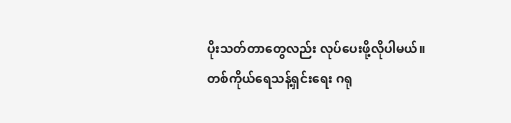ပိုးသတ်တာတွေလည်း လုပ်ပေးဖို့လိုပါမယ်။ တစ်ကိုယ်ရေသန့်ရှင်းရေး ဂရု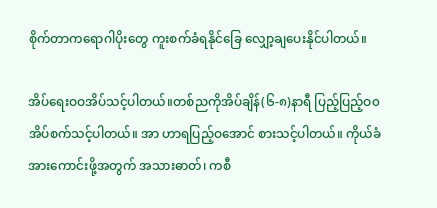စိုက်တာကရောဂါပိုးတွေ ကူးစက်ခံရနိုင်ခြေ လျှော့ချပေးနိုင်ပါတယ်။

အိပ်ရေးဝဝအိပ်သင့်ပါတယ်။တစ်ညကိုအိပ်ချိန်(၆-၈)နာရီ ပြည့်ပြည့်ဝ၀ အိပ်စက်သင့်ပါတယ်။ အာ ဟာရပြည့်ဝအောင် စားသင့်ပါတယ်။ ကိုယ်ခံအားကောင်းဖို့အတွက် အသားဓာတ်၊ ကစီ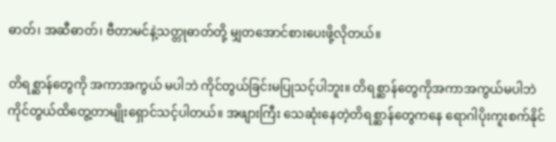ဓာတ်၊ အဆီဓာတ်၊ ဗီတာမင်နဲ့သတ္တုဓာတ်တို့ မျှတအောင်စားပေးဖို့လိုတယ်။

တိရစ္ဆာန်တွေကို အကာအကွယ် မပါဘဲ ကိုင်တွယ်ခြင်းမပြုသင့်ပါဘူး။ တိရစ္ဆာန်တွေကိုအကာအကွယ်မပါဘဲ ကိုင်တွယ်ထိတွေ့တာမျိုးရှောင်သင့်ပါတယ်။ အဖျားကြီး သေဆုံးနေတဲ့တိရစ္ဆာန်တွေကနေ ရောဂါပိုးကူးစက်နိုင်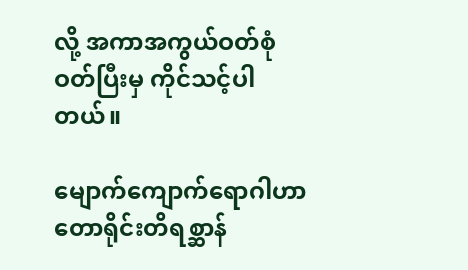လို့ အကာအကွယ်ဝတ်စုံဝတ်ပြီးမှ ကိုင်သင့်ပါတယ်။

မျောက်ကျောက်ရောဂါဟာ တောရိုင်းတိရစ္ဆာန်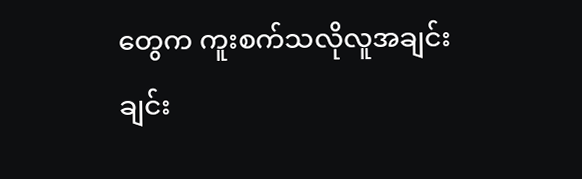တွေက ကူးစက်သလိုလူအချင်းချင်း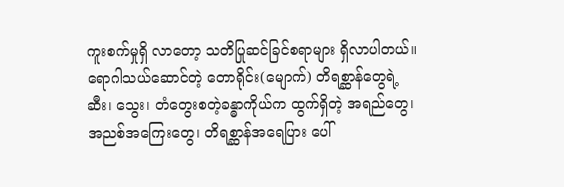ကူးစက်မှုရှိ လာတော့ သတိပြုဆင်ခြင်စရာများ ရှိလာပါတယ်။ ရောဂါသယ်ဆောင်တဲ့ တောရိုင်း(မျောက်) တိရစ္ဆာန်တွေရဲ့ဆီး‌၊ သွေး၊ တံတွေးစတဲ့ခန္ဓာကိုယ်က ထွက်ရှိတဲ့ အရည်တွေ၊  အညစ်အကြေးတွေ၊ တိရစ္ဆာန်အရေပြား ပေါ်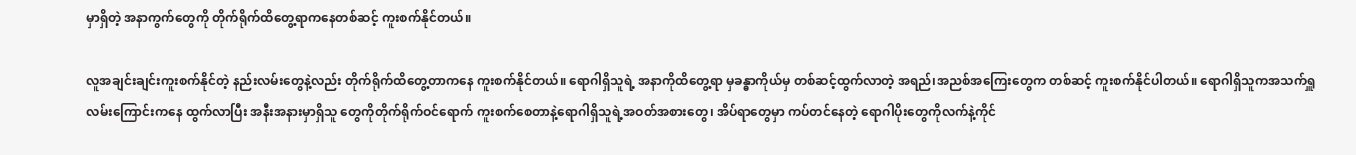မှာရှိတဲ့ အနာကွက်တွေကို တိုက်ရိုက်ထိတွေ့ရာကနေတစ်ဆင့် ကူးစက်နိုင်တယ်။

လူအချင်းချင်းကူးစက်နိုင်တဲ့ နည်းလမ်းတွေနဲ့လည်း တိုက်ရိုက်ထိတွေ့တာကနေ ကူးစက်နိုင်တယ်။ ရောဂါရှိသူရဲ့ အနာကိုထိတွေ့ရာ မှခန္ဓာကိုယ်မှ တစ်ဆင့်ထွက်လာတဲ့ အရည်၊အညစ်အကြေးတွေက တစ်ဆင့် ကူးစက်နိုင်ပါတယ်။ ရောဂါရှိသူကအသက်ရှူလမ်းကြောင်းကနေ ထွက်လာပြီး အနီးအနားမှာရှိသူ တွေကိုတိုက်ရိုက်ဝင်ရောက် ကူးစက်စေတာနဲ့ရောဂါရှိသူရဲ့အဝတ်အစားတွေ၊ အိပ်ရာတွေမှာ ကပ်တင်နေတဲ့ ရောဂါပိုးတွေကိုလက်နဲ့ကိုင်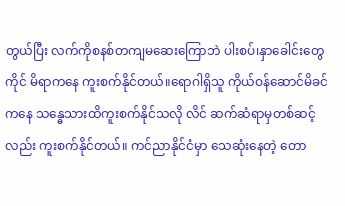တွယ်ပြီး လက်ကိုစနစ်တကျမဆေးကြောဘဲ ပါးစပ်၊နှာခေါင်းတွေကိုင် မိရာကနေ ကူးစက်နိုင်တယ်။ရောဂါရှိသူ ကိုယ်ဝန်ဆောင်မိခင်ကနေ သန္ဓေသားထိကူးစက်နိုင်သလို လိင် ဆက်ဆံရာမှတစ်ဆင့်လည်း ကူးစက်နိုင်တယ်။ ကင်ညာနိုင်ငံမှာ သေဆုံးနေတဲ့ တော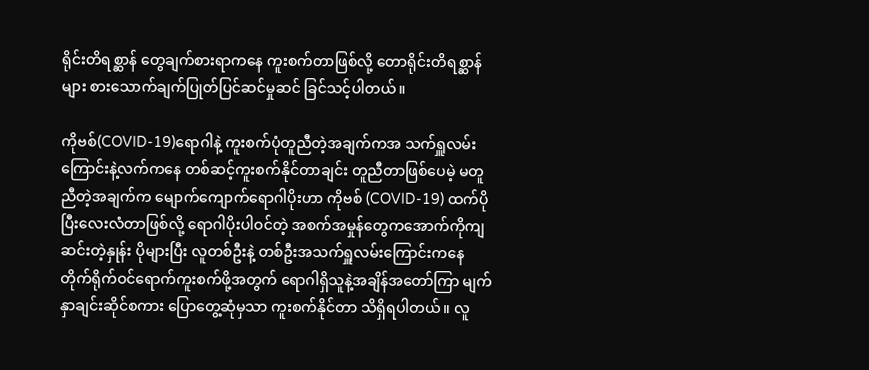ရိုင်းတိရစ္ဆာန် တွေချက်စားရာကနေ ကူးစက်တာဖြစ်လို့ တောရိုင်းတိရစ္ဆာန်များ စားသောက်ချက်ပြုတ်ပြင်ဆင်မှုဆင် ခြင်သင့်ပါတယ်။

ကိုဗစ်(COVID-19)ရောဂါနဲ့ ကူးစက်ပုံတူညီတဲ့အချက်ကအ သက်ရှူလမ်းကြောင်းနဲ့လက်ကနေ တစ်ဆင့်ကူးစက်နိုင်တာချင်း တူညီတာဖြစ်ပေမဲ့ မတူညီတဲ့အချက်က မျောက်ကျောက်ရောဂါပိုးဟာ ကိုဗစ် (COVID-19) ထက်ပိုပြီးလေးလံတာဖြစ်လို့ ရောဂါပိုးပါဝင်တဲ့ အစက်အမှုန်တွေကအောက်ကိုကျဆင်းတဲ့နှုန်း ပိုများပြီး လူတစ်ဦးနဲ့ တစ်ဦးအသက်ရှူလမ်းကြောင်းကနေ တိုက်ရိုက်ဝင်ရောက်ကူးစက်ဖို့အတွက် ရောဂါရှိသူနဲ့အချိန်အတော်ကြာ မျက်နှာချင်းဆိုင်စကား ပြောတွေ့ဆုံမှသာ ကူးစက်နိုင်တာ သိရှိရပါတယ်။ လူ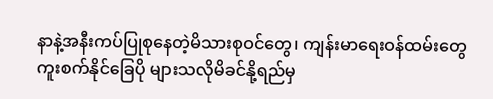နာနဲ့အနီးကပ်ပြုစုနေတဲ့မိသားစုဝင်တွေ၊ ကျန်းမာရေးဝန်ထမ်းတွေ ကူးစက်နိုင်ခြေပို များသလိုမိခင်နို့ရည်မှ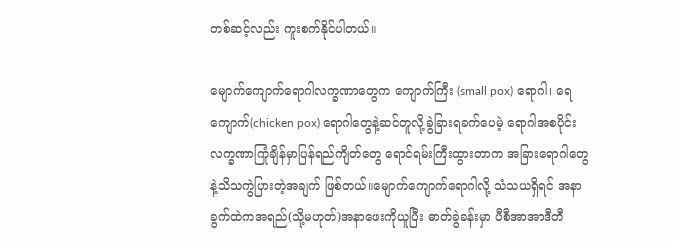တစ်ဆင့်လည်း ကူးစက်နိုင်ပါတယ်။

မျောက်ကျောက်ရောဂါလက္ခဏာတွေက ကျောက်ကြီး (small pox) ရောဂါ၊ ရေကျောက်(chicken pox) ရောဂါတွေနဲ့ဆင်တူလို့ခွဲခြားရခက်ပေမဲ့ ရောဂါအစပိုင်း လက္ခဏာကြုံချိန်မှာပြန်ရည်ကျိတ်တွေ ရောင်ရမ်းကြီးထွားတာက အခြားရောဂါတွေနဲ့သိသကွဲပြားတဲ့အချက် ဖြစ်တယ်။မျောက်ကျောက်ရောဂါလို့ သံသယရှိရင် အနာခွက်ထဲကအရည်(သို့မဟုတ်)အနာဖေးကိုယူပြီး ဓာတ်ခွဲခန်းမှာ ပီစီအာအာဒီတီ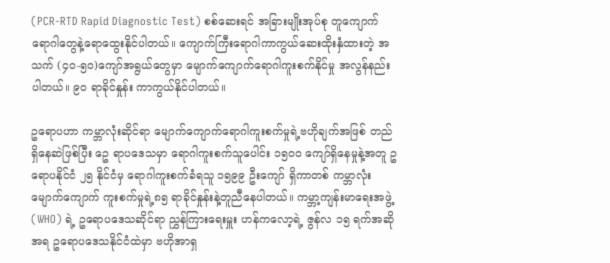(PCR-RTD Rapid Diagnostic Test) စစ်ဆေးရင် အခြားမျိုးအုပ်စု တူကျောက်ရောဂါတွေနဲ့ရောထွေးနိုင်ပါတယ်။ ကျောက်ကြီးရောဂါကာကွယ်ဆေးထိုးနှံထားတဲ့ အသက် (၄၀-၅၀)ကျော်အရွယ်တွေမှာ မျောက်ကျောက်ရောဂါကူးစက်နိုင်မှု အလွန်နည်းပါတယ်။ ၉၀ ရာခိုင်နှုန်း ကာကွယ်နိုင်ပါတယ်။

ဥရောပဟာ ကမ္ဘာလုံးဆိုင်ရာ မျောက်ကျောက်ရောဂါကူးစက်မှုရဲ့ဗဟိုချက်အဖြစ် တည်ရှိနေဆဲဖြစ်ပြီး ဥေ ရာပဒေသမှာ ရောဂါကူးစက်သူပေါင်း ၁၅၀၀ ကျော်ရှိနေမှုနဲ့အတူ ဥရောပနိုင်ငံ ၂၅ နိုင်ငံမှ ရောဂါကူးစက်ခံရသူ ၁၅၉၉ ဦးကျော် ရှိကာတစ် ကမ္ဘာလုံးမျောက်ကျောက် ကူးစက်မှုရဲ့၈၅ ရာခိုင်နှုန်းနဲ့တူညီနေပါတယ်။ ကမ္ဘာ့ကျန်းမာရေးအဖွဲ့(WHO) ရဲ့ ဥရောပဒေသဆိုင်ရာ ညွှန်ကြားရေးမှူး ဟန်ကလော့ရဲ့ ဇွန်လ ၁၅ ရက်အဆိုအရ ဥရောပဒေသနိုင်ငံထဲမှာ ဗဟိုအာရှ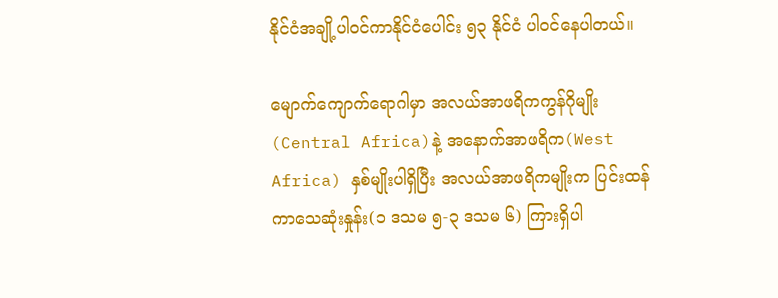နိုင်ငံအချို့ပါဝင်ကာနိုင်ငံပေါင်း ၅၃ နိုင်ငံ ပါဝင်နေပါတယ်။

မျောက်ကျောက်ရောဂါမှာ အလယ်အာဖရိကကွန်ဂိုမျိုး(Central Africa)နဲ့ အနောက်အာဖရိက(West Africa) နှစ်မျိုးပါရှိပြီး အလယ်အာဖရိကမျိုးက ပြင်းထန်ကာသေဆုံးနှုန်း(၁ ဒသမ ၅-၃ ဒသမ ၆) ကြားရှိပါ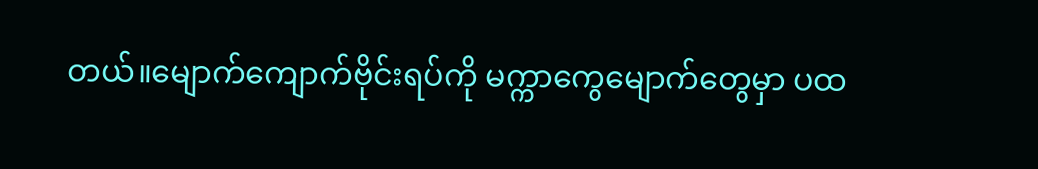တယ်။မျောက်ကျောက်ဗိုင်းရပ်ကို မက္ကာကွေမျောက်တွေမှာ ပထ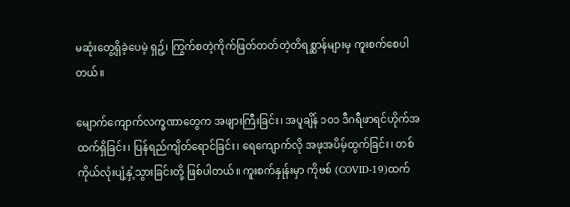မဆုံး‌တွေ့ရှိခဲ့ပေမဲ့ ရှဥ့်၊ ကြွက်စတဲ့ကိုက်ဖြတ်တတ်တဲ့တိရစ္ဆာန်များမှ ကူးစက်စေပါတယ်။

မျောက်ကျောက်လက္ခဏာတွေက အဖျားကြီးခြင်း၊ အပူချိန် ၁၀၁ ဒီဂရီဖာရင်ဟိုက်အထက်ရှိခြင်း၊ ပြန်ရည်ကျိတ်ရောင်ခြင်း၊ ရေကျောက်လို အဖုအပိမ့်ထွက်ခြင်း၊ တစ်ကိုယ်လုံးပျံ့နှံ့သွားခြင်းတို့ ဖြစ်ပါတယ်။ ကူးစက်နှုန်းမှာ ကိုဗစ် (COVID-19)ထက်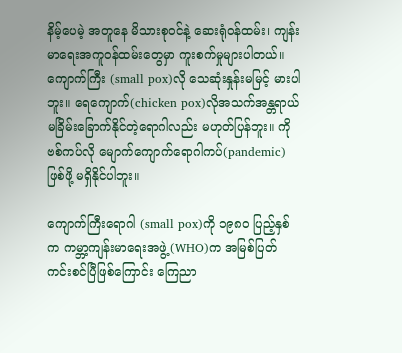နိမ့်ပေမဲ့ အတူနေ မိသားစုဝင်နဲ့ ဆေးရုံဝန်ထမ်း၊ ကျန်းမာရေးအကူဝန်ထမ်းတွေမှာ ကူးစက်မှုများပါတယ်။ ကျောက်ကြီး (small pox)လို သေဆုံးနှုန်းမမြင့် မားပါဘူး။ ရေကျောက်(chicken pox)လိုအသက်အန္တရာယ် မခြိမ်းခြောက်နိုင်တဲ့ရောဂါလည်း မဟုတ်ပြန်ဘူး။ ကိုဗစ်ကပ်လို မျောက်ကျောက်ရောဂါကပ်(pandemic)ဖြစ်ဖို့ မရှိနိုင်ပါဘူး။

ကျောက်ကြီးရောဂါ (small pox)ကို ၁၉၈၀ ပြည့်နှစ်က ကမ္ဘာ့ကျန်းမာရေးအဖွဲ့(WHO)က အမြစ်ပြတ်ကင်းစင်ပြီဖြစ်ကြောင်း ကြေညာ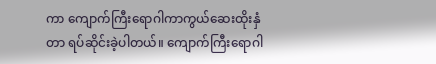ကာ ကျောက်ကြီးရောဂါကာကွယ်ဆေးထိုးနှံတာ ရပ်ဆိုင်းခဲ့ပါတယ်။ ကျောက်ကြီးရောဂါ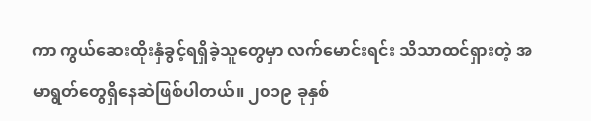ကာ ကွယ်ဆေးထိုးနှံခွင့်ရရှိခဲ့သူတွေမှာ လက်မောင်းရင်း သိသာထင်ရှားတဲ့ အမာရွတ်တွေရှိနေဆဲဖြစ်ပါတယ်။ ၂၀၁၉ ခုနှစ်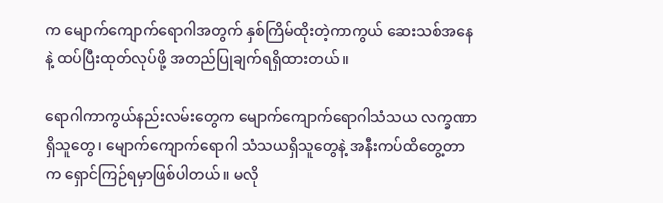က မျောက်ကျောက်ရောဂါအတွက် နှစ်ကြိမ်ထိုးတဲ့ကာကွယ် ဆေးသစ်အနေနဲ့ ထပ်ပြီးထုတ်လုပ်ဖို့ အတည်ပြုချက်ရရှိထားတယ်။

ရောဂါကာကွယ်နည်းလမ်းတွေက မျောက်ကျောက်ရောဂါသံသယ လက္ခဏာရှိသူတွေ၊ မျောက်ကျောက်ရောဂါ သံသယရှိသူတွေနဲ့ အနီးကပ်ထိတွေ့တာက ရှောင်ကြဉ်ရမှာဖြစ်ပါတယ်။ မလို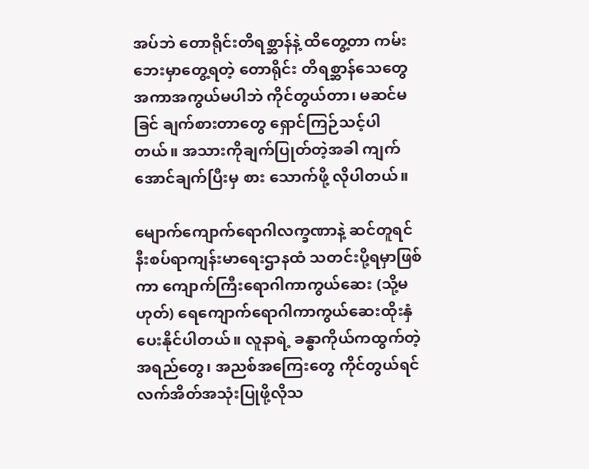အပ်ဘဲ တောရိုင်းတိရစ္ဆာန်နဲ့ ထိတွေ့တာ ကမ်းဘေးမှာတွေ့ရတဲ့ တောရိုင်း တိရစ္ဆာန်သေတွေ အကာအကွယ်မပါဘဲ ကိုင်တွယ်တာ၊ မဆင်မခြင် ချက်စားတာတွေ ရှောင်ကြဉ်သင့်ပါတယ်။ အသားကိုချက်ပြုတ်တဲ့အခါ ကျက်အောင်ချက်ပြီးမှ စား သောက်ဖို့ လိုပါတယ်။

မျောက်ကျောက်ရောဂါလက္ခဏာနဲ့ ဆင်တူရင် နီးစပ်ရာကျန်းမာရေးဌာနထံ သတင်းပို့ရမှာဖြစ်ကာ ကျောက်ကြီးရောဂါကာကွယ်ဆေး (သို့မဟုတ်) ရေကျောက်ရောဂါကာကွယ်ဆေးထိုးနှံပေးနိုင်ပါတယ်။ လူနာရဲ့ ခန္ဓာကိုယ်ကထွက်တဲ့ အရည်တွေ၊ အညစ်အကြေးတွေ ကိုင်တွယ်ရင်လက်အိတ်အသုံးပြုဖို့လိုသ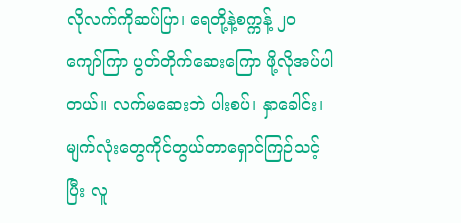လိုလက်ကိုဆပ်ပြာ၊ ရေတို့နဲ့စက္ကန့် ၂၀ ကျော်ကြာ ပွတ်တိုက်ဆေးကြော ဖို့လိုအပ်ပါတယ်။ လက်မဆေးဘဲ ပါးစပ်၊ နှာခေါင်း၊ မျက်လုံးတွေကိုင်တွယ်တာရှောင်ကြဉ်သင့်ပြီး လူ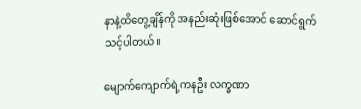နာနဲ့ထိတွေ့ချိန်ကို အနည်းဆုံးဖြစ်အောင် ဆောင်ရွက်သင့်ပါတယ်။

မျောက်ကျောက်ရဲ့ကနဦး လက္ခဏာ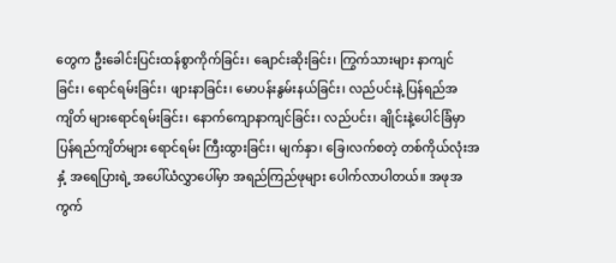တွေက ဦးခေါင်းပြင်းထန်စွာကိုက်ခြင်း၊ ချောင်းဆိုးခြင်း၊ ကြွက်သားများ နာကျင်ခြင်း၊ ရောင်ရမ်းခြင်း၊ ဖျားနာခြင်း၊ မောပန်းနွမ်းနယ်ခြင်း၊ လည်ပင်းနဲ့ ပြန်ရည်အကျိတ် များရောင်ရမ်းခြင်း၊ နောက်ကျောနာကျင်ခြင်း၊ လည်ပင်း၊ ချိုင်းနဲ့ပေါင်ခြံမှာ ပြန်ရည်ကျိတ်များ ရောင်ရမ်း ကြီးထွားခြင်း၊ မျက်နှာ၊ ခြေ၊လက်စတဲ့ တစ်ကိုယ်လုံးအနှံ့ အရေပြားရဲ့ အပေါ်ယံလွှာ‌ပေါ်မှာ အရည်ကြည်ဖုများ ပေါက်လာပါတယ်။ အဖုအကွက်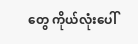တွေ ကိုယ်လုံးပေါ်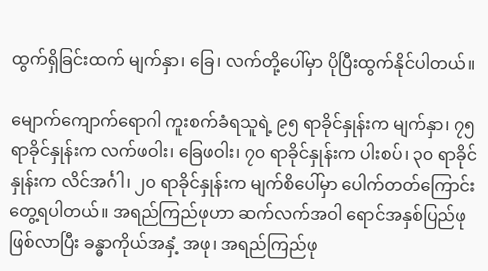ထွက်ရှိခြင်းထက် မျက်နှာ၊ ခြေ၊ လက်တို့ပေါ်မှာ ပိုပြီးထွက်နိုင်ပါတယ်။

မျောက်ကျောက်ရောဂါ ကူးစက်ခံရသူရဲ့ ၉၅ ရာခိုင်နှုန်းက မျက်နှာ၊ ၇၅ ရာခိုင်နှုန်းက လက်ဖဝါး၊ ခြေဖဝါး၊ ၇၀ ရာခိုင်နှုန်းက ပါးစပ်၊ ၃၀ ရာခိုင်နှုန်းက လိင်အင်္ဂါ၊ ၂၀ ရာခိုင်နှုန်းက မျက်စိပေါ်မှာ ပေါက်တတ်ကြောင်း တွေ့ရပါတယ်။ အရည်ကြည်ဖုဟာ ဆက်လက်အဝါ ရောင်အနှစ်ပြည်ဖုဖြစ်လာပြီး ခန္ဓာကိုယ်အနှံ့ အဖု၊ အရည်ကြည်ဖု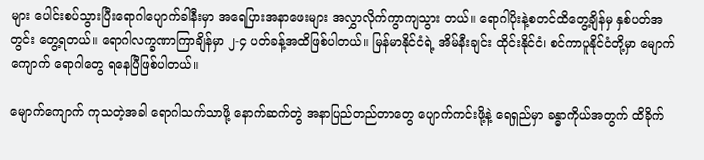များ ပေါင်းစပ်သွားပြီးရောဂါပျောက်ခါနီးမှာ အရေပြားအနာဖေးများ အလွှာလိုက်ကွာကျသွား တယ်။ ရောဂါပိုးနဲ့စတင်ထိတွေ့ချိန်မှ နှစ်ပတ်အတွင်း တွေ့ရတယ်။ ရောဂါလက္ခဏာကြာချိန်မှာ ၂-၄ ပတ်ခန့်အထိဖြစ်ပါတယ်။ မြန်မာနိုင်ငံရဲ့ အိမ်နီးချင်း ထိုင်းနိုင်ငံ၊ စင်ကာပူနိုင်ငံတို့မှာ မျောက်ကျောက် ရောဂါတွေ ရနေပြီဖြစ်ပါတယ်။

မျောက်ကျောက် ကုသတဲ့အခါ ရောဂါသက်သာဖို့ နောက်ဆက်တွဲ အနာပြည်တည်တာတွေ ပျောက်ကင်းဖို့နဲ့ ရေရှည်မှာ ခန္ဓာကိုယ်အတွက် ထိခိုက်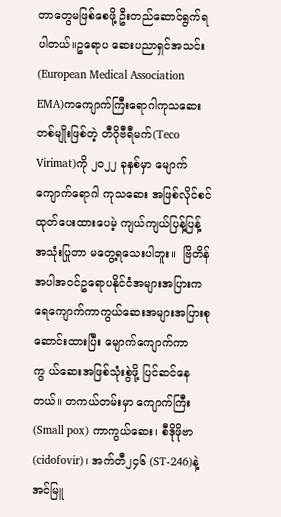တာတွေမဖြစ်စေဖို့ ဦးတည်ဆောင်ရွက်ရပါတယ်။ဥရောပ ဆေးပညာရှင်အသင်း(European Medical Association EMA)ကကျောက်ကြီးရောဂါကုသဆေးတစ်မျိုးဖြစ်တဲ့ တီဂိုဗီရီမက်(Teco Virimat)ကို ၂၀၂၂ ခုနှစ်မှာ မျောက်ကျောက်ရောဂါ ကုသဆေး အဖြစ်လိုင်စင်ထုတ်ပေးထားပေမဲ့ ကျယ်ကျယ်ပြန့်ပြန့် အသုံးပြုတာ မတွေ့ရသေးပါဘူး။  ဗြိတိန်အပါအဝင်ဥရောပနိုင်ငံအများအပြားက ရေကျောက်ကာကွယ်ဆေးအများအပြားစုဆောင်းထားပြီး မျောက်ကျောက်ကာကွ ယ်ဆေးအဖြစ်သုံးစွဲဖို့ ပြင်ဆင်နေတယ်။ တကယ်တမ်းမှာ ကျောက်ကြီး (Small pox) ကာကွယ်ဆေး၊ စီဒိုဖိုဗာ(cidofovir)၊ အက်တီ၂၄၆ (ST-246)နဲ့အင်မြူ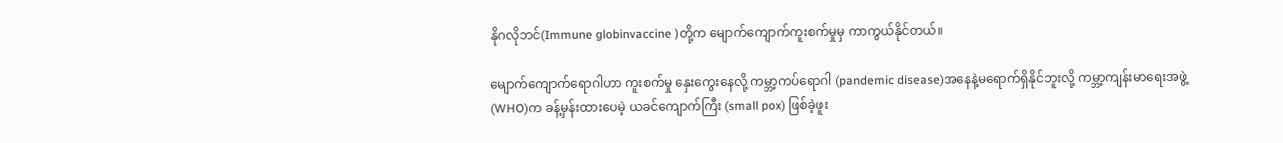နိုဂလိုဘင်(Immune globinvaccine )တို့က မျောက်ကျောက်ကူးစက်မှုမှ ကာကွယ်နိုင်တယ်။

မျောက်ကျောက်ရောဂါဟာ ကူးစက်မှု နှေးကွေးနေလို့ ကမ္ဘာ့ကပ်ရောဂါ (pandemic disease)အနေနဲ့မရောက်ရှိနိုင်ဘူးလို့ ကမ္ဘာ့ကျန်းမာရေးအဖွဲ့(WHO)က ခန့်မှန်းထားပေမဲ့ ယခင်ကျောက်ကြီး (small pox) ဖြစ်ခဲ့ဖူး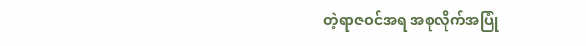တဲ့ရာဇဝင်အရ အစုလိုက်အပြုံ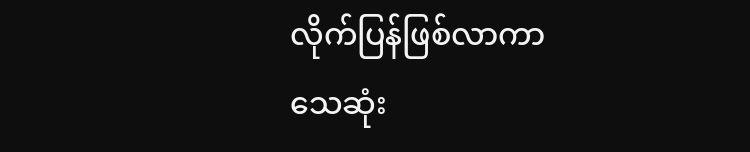လိုက်ပြန်ဖြစ်လာကာ သေဆုံး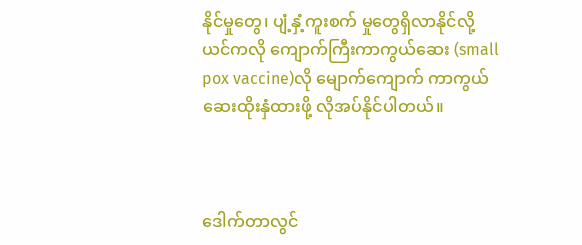နိုင်မှုတွေ၊ ပျံ့နှံ့ကူးစက် မှုတွေရှိလာနိုင်လို့ ယင်ကလို ကျောက်ကြီးကာကွယ်ဆေး (small pox vaccine)လို မျောက်ကျောက် ကာကွယ်ဆေးထိုးနှံထားဖို့ လိုအပ်နိုင်ပါတယ်။



ဒေါက်တာလွင်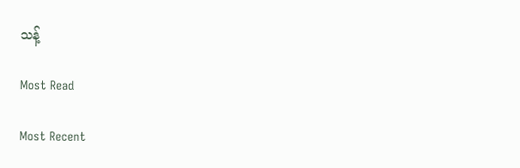သန့်

Most Read

Most Recent